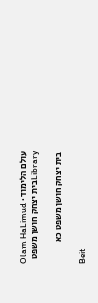עולם הלימוד · Olam HaLimud
Libraryבית יצחק חושן משפט

בית יצחק חושן משפט כא

Beit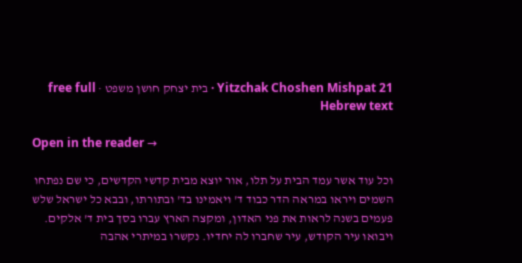Yitzchak Choshen Mishpat 21 · בית יצחק חושן משפט · free full Hebrew text

Open in the reader →

וכל עוד אשר עמד הבית על תלו, אור יוצא מבית קדשי הקדשים, כי שם נפתחו השמים ויראו במראה הדר כבוד ד' ויאמינו בד' ובתורתו, ובבא כל ישראל שלש פעמים בשנה לראות את פני האדון, ומקצה הארץ עברו בסך בית ד' אלקים. ויבואו עיר הקודש, עיר שחברו לה יחדיו. נקשרו במיתרי אהבה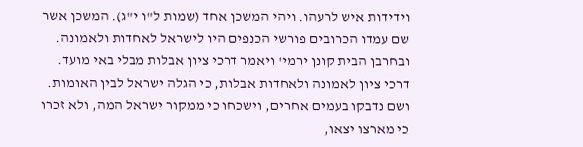וידידות איש לרעהו. ויהי המשכן אחד (שמות ל"ו י"ג). המשכן אשר שם עמדו הכרובים פורשי הכנפים היו לישראל לאחדות ולאמונה. ובחרבן הבית קונן ירמי' ויאמר דרכי ציון אבלות מבלי באי מועד. דרכי ציון לאמונה ולאחדות אבלות, כי הגלה ישראל לבין האומות. ושם נדבקו בעמים אחרים, וישכחו כי ממקור ישראל המה, ולא זכרו כי מארצו יצאו,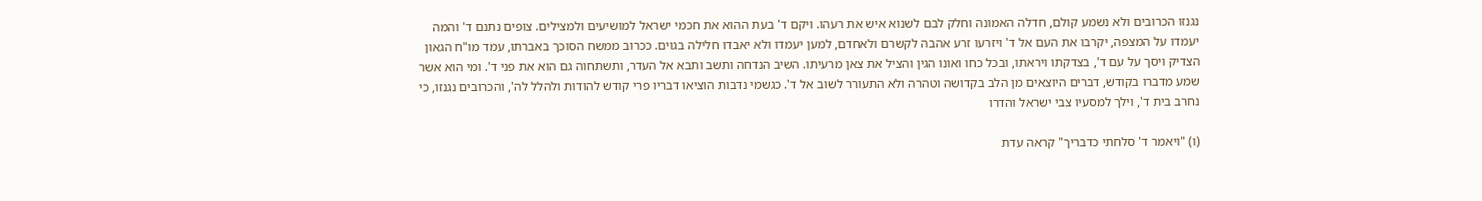נגנזו הכרובים ולא נשמע קולם, חדלה האמונה וחלק לבם לשנוא איש את רעהו. ויקם ד' בעת ההוא את חכמי ישראל למושיעים ולמצילים. צופים נתנם ד' והמה יעמדו על המצפה, יקרבו את העם אל ד' ויזרעו זרע אהבה לקשרם ולאחדם, למען יעמדו ולא יאבדו חלילה בגוים. ככרוב ממשח הסוכך באברתו, עמד מו"ח הגאון הצדיק ויסך על עם ד', בצדקתו ויראתו, ובכל כחו ואונו הגין והציל את צאן מרעיתו. השיב הנדחה ותשב ותבא אל העדר, ותשתחוה גם הוא את פני ד'. ומי הוא אשר שמע מדברו בקודש, דברים היוצאים מן הלב בקדושה וטהרה ולא התעורר לשוב אל ד'. כגשמי נדבות הוציאו דבריו פרי קודש להודות ולהלל לה', והכרובים נגנזו, כי נחרב בית ד', וילך למסעיו צבי ישראל והדרו

(ו) "ויאמר ד' סלחתי כדבריך" קראה עדת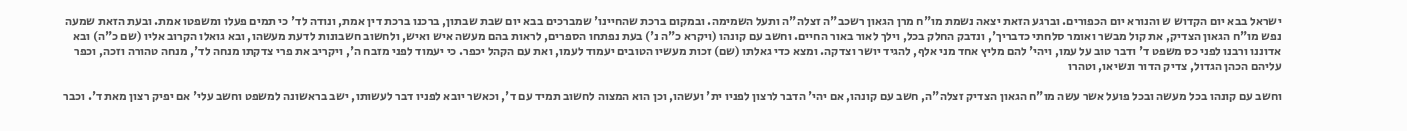ישראל בבא יום הקדוש ש והנורא יום הכפורים. וברגע הזאת יצאה נשמת מו"ח מרן הגאון רשכב"ה זצלה"ה ותעל השמימה. ובמקום ברכת שהחיינו' שמברכים בבא יום שבת שבתון, ברכנו ברכת דין אמת, ונודה לד' כי תמים פעלו ומשפטו אמת. ובעת הזאת שמעה נפש מו"ח הגאון הצדיק, את קול מבשר ואומר סלחתי כדבריך', ונדבק החלק בכל, וילך לאור באור החיים. וחשב עם קונהו (ויקרא כ"ה נ') בעת נפתחו הספרים, לראות בהם מעשה איש ואיש, ולחשוב חשבונות לדעת מעשהו, ובא גואלו הקרוב אליו (שם כ"ה) ובא אדוננו ורבנו לפני כס משפט ד' ודבר טוב על עמו, ויהי' להם מליץ אחד מני אלף, להגיד יושר וצדקה. ומצא כדי גאלתו (שם) זכות מעשיו הטובים יעמוד לעמו, ואת עם הקהל יכפר. כי יעמוד לפני מזבח ה', ויקריב את פרי צדקתו מנחה לד', מנחה טהורה וזכה, וכפר עליהם הכהן הגדול, צדיק הדור ונשיאו, וטהרו

וחשב עם קונהו בכל מעשה ובכל פועל אשר עשה מו"ח הגאון הצדיק זצלה"ה, חשב עם קונהו, אם יהי' הדבר לרצון לפניו ית' ועשהו, וכן הוא המצוה לחשוב תמיד עם ד', וכאשר יובא לפניו דבר לעשותו, ישב בראשונה למשפט וחשב עלי' אם יפיק רצון מאת ד'. וכבר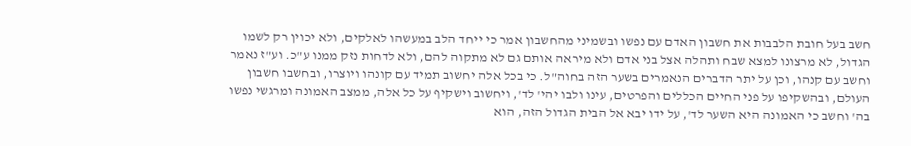חשב בעל חובת הלבבות את חשבון האדם עם נפשו ובשמיני מהחשבון אמר כי ייחד הלב במעשהו לאלקים, ולא יכוין רק לשמו הגדול, לא מרצונו למצא שבח ותהלה אצל בני אדם ולא מיראה אותם גם לא מתקוה להם, ולא לדחות נזק ממנו ע"כ. וע"ז נאמר וחשב עם קנהו, וכן על יתר הדברים הנאמרים בשער הזה בחוה"ל. כי בכל אלה יחשוב תמיד עם קונהו ויוצרו, ובחשבו חשבון העולם, ובהשקיפו על פני החיים הכללים והפרטים, עינו ולבו יהי' לד', ויחשוב וישקיף על כל אלה, ממצב האמונה ומרגשי נפשו בה' וחשב כי האמונה היא השער לד', על ידו יבא אל הבית הגדול הזה, הוא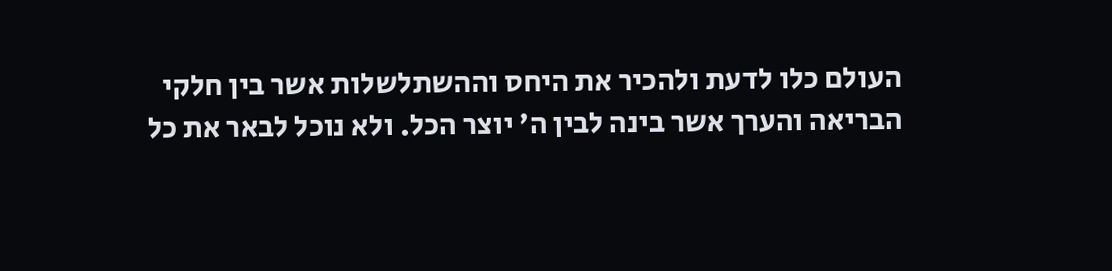העולם כלו לדעת ולהכיר את היחס וההשתלשלות אשר בין חלקי הבריאה והערך אשר בינה לבין ה' יוצר הכל. ולא נוכל לבאר את כל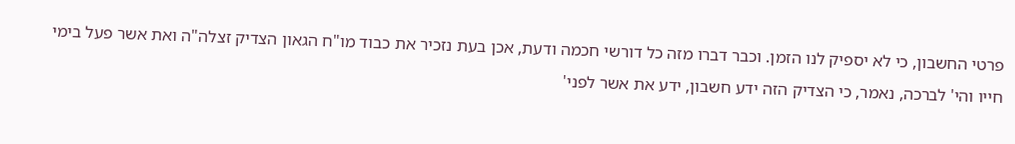פרטי החשבון, כי לא יספיק לנו הזמן. וכבר דברו מזה כל דורשי חכמה ודעת, אכן בעת נזכיר את כבוד מו"ח הגאון הצדיק זצלה"ה ואת אשר פעל בימי חייו והי' לברכה, נאמר, כי הצדיק הזה ידע חשבון, ידע את אשר לפני'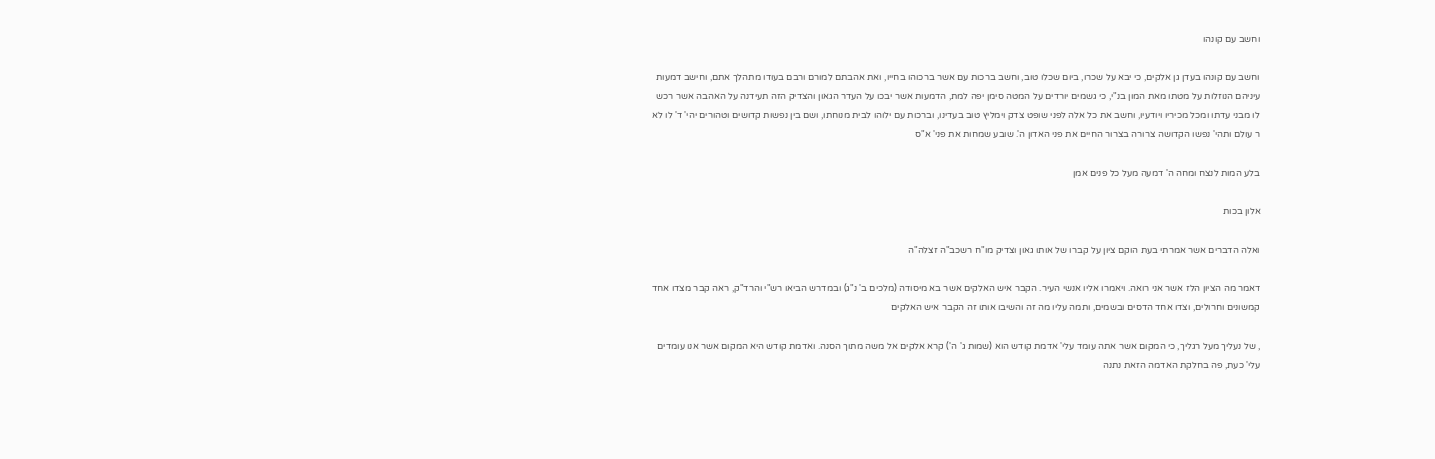וחשב עם קונהו

וחשב עם קונהו בעדן גן אלקים, כי יבא על שכרו, ביום שכלו טוב, וחשב ברכות עם אשר ברכוהו בחייו, ואת אהבתם למורם ורבם בעודו מתהלך אתם, וחישב דמעות עיניהם הנוזלות על מטתו מאת המון בנ"י, כי גשמים יורדים על המטה סימן יפה למת, הדמעות אשר יבכו על העדר הגאון והצדיק הזה תעידנה על האהבה אשר רכש לו מבני עדתו ומכל מכיריו ויודעיו, וחשב את כל אלה לפני שופט צדק וימליץ טוב בעדינו, וברכות עם ילוהו לבית מנוחתו, ושם בין נפשות קדושים וטהורים יהי' ד' לו לא ר עולם ותהי' נפשו הקדושה צרורה בצרור החיים את פני האדון ה'. שובע שמחות את פני' א"ס

בלע המות לנצח ומחה ה' דמעה מעל כל פנים אמן

אלון בכות

ואלה הדברים אשר אמרתי בעת הוקם ציון על קברו של אותו גאון וצדיק מו"ח רשכב"ה זצלה"ה

דאמר מה הציון הלז אשר אני רואה. ויאמרו אליו אנשי העיר. הקבר איש האלקים אשר בא מיסודה (מלכים ב' נ"ג) ובמדרש הביאו רש"י והרד"ק, ראה קבר מצדו אחד קמשונים וחרולים, וצדו אחד הדסים ובשמים, ותמה עליו מה זה והשיבו אותו זה הקבר איש האלקים

, של נעליך מעל רגליך, כי המקום אשר אתה עומד עלי' אדמת קודש הוא (שמות ג' ה') קרא אלקים אל משה מתוך הסנה. ואדמת קודש היא המקום אשר אנו עומדים עלי' כעת, פה בחלקת האדמה הזאת נתנה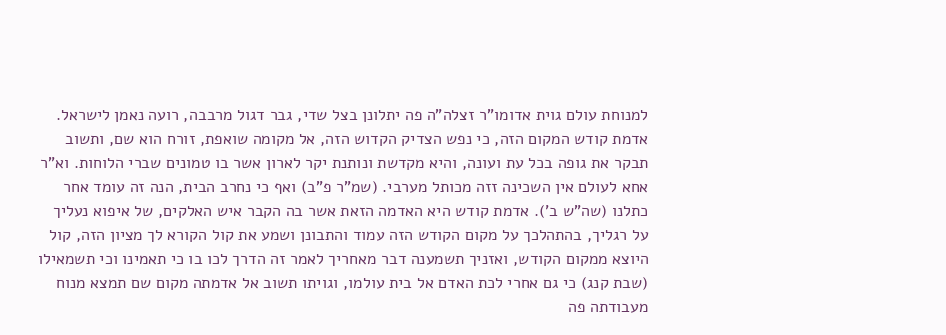למנוחת עולם גוית אדומו"ר זצלה"ה פה יתלונן בצל שדי, גבר דגול מרבבה, רועה נאמן לישראל. אדמת קודש המקום הזה, כי נפש הצדיק הקדוש הזה, אל מקומה שואפת, זורח הוא שם, ותשוב תבקר את גופה בכל עת ועונה, והיא מקדשת ונותנת יקר לארון אשר בו טמונים שברי הלוחות. וא"ר אחא לעולם אין השכינה זזה מכותל מערבי. (שמ"ר פ"ב) ואף כי נחרב הבית, הנה זה עומד אחר כתלנו (שה"ש ב'). אדמת קודש היא האדמה הזאת אשר בה הקבר איש האלקים, של איפוא נעליך על רגליך, בהתהלכך על מקום הקודש הזה עמוד והתבונן ושמע את קול הקורא לך מציון הזה, קול היוצא ממקום הקודש, ואזניך תשמענה דבר מאחריך לאמר זה הדרך לכו בו כי תאמינו וכי תשמאילו (שבת קנג) כי גם אחרי לכת האדם אל בית עולמו, וגויתו תשוב אל אדמתה מקום שם תמצא מנוח מעבודתה פה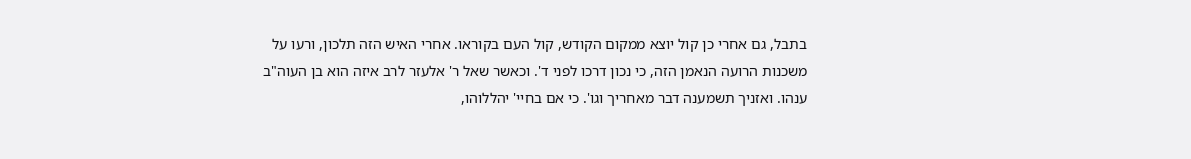בתבל, גם אחרי כן קול יוצא ממקום הקודש, קול העם בקוראו. אחרי האיש הזה תלכון, ורעו על משכנות הרועה הנאמן הזה, כי נכון דרכו לפני ד'. וכאשר שאל ר' אלעזר לרב איזה הוא בן העוה"ב ענהו. ואזניך תשמענה דבר מאחריך וגו'. כי אם בחיי' יהללוהו,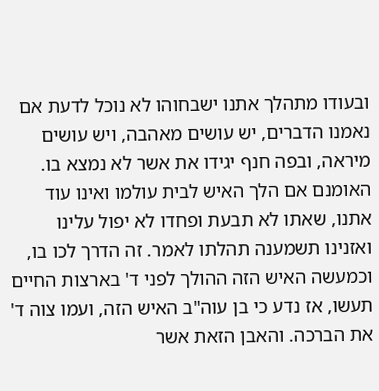ובעודו מתהלך אתנו ישבחוהו לא נוכל לדעת אם נאמנו הדברים, יש עושים מאהבה, ויש עושים מיראה, ובפה חנף יגידו את אשר לא נמצא בו. האומנם אם הלך האיש לבית עולמו ואינו עוד אתנו, שאתו לא תבעת ופחדו לא יפול עלינו ואזנינו תשמענה תהלתו לאמר. זה הדרך לכו בו, וכמעשה האיש הזה ההולך לפני ד' בארצות החיים תעשו, אז נדע כי בן עוה"ב האיש הזה, ועמו צוה ד' את הברכה. והאבן הזאת אשר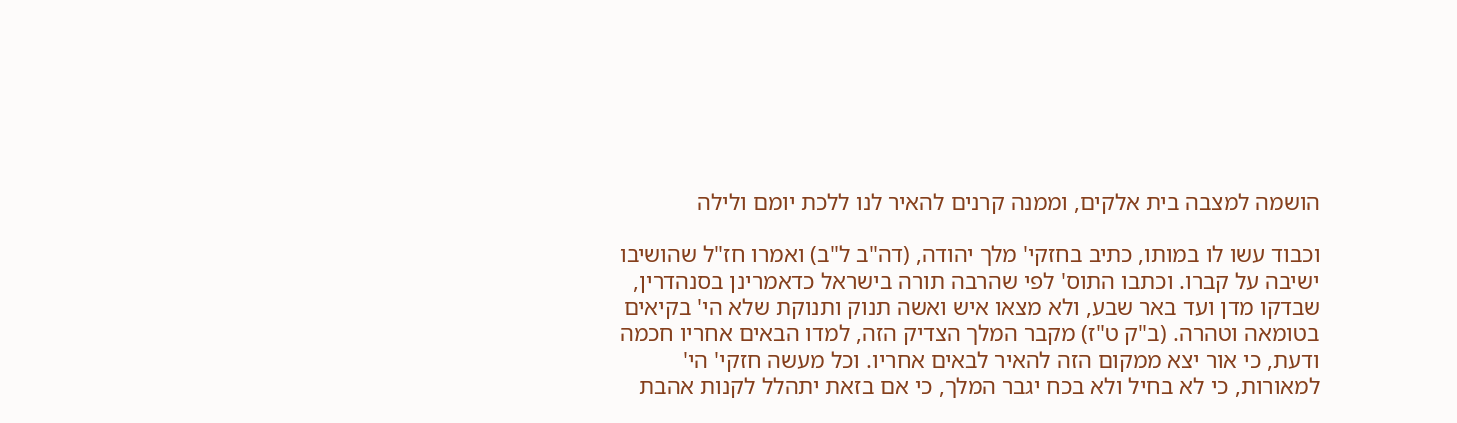הושמה למצבה בית אלקים, וממנה קרנים להאיר לנו ללכת יומם ולילה

וכבוד עשו לו במותו, כתיב בחזקי' מלך יהודה, (דה"ב ל"ב) ואמרו חז"ל שהושיבו ישיבה על קברו. וכתבו התוס' לפי שהרבה תורה בישראל כדאמרינן בסנהדרין, שבדקו מדן ועד באר שבע, ולא מצאו איש ואשה תנוק ותנוקת שלא הי' בקיאים בטומאה וטהרה. (ב"ק ט"ז) מקבר המלך הצדיק הזה, למדו הבאים אחריו חכמה ודעת, כי אור יצא ממקום הזה להאיר לבאים אחריו. וכל מעשה חזקי' הי' למאורות, כי לא בחיל ולא בכח יגבר המלך, כי אם בזאת יתהלל לקנות אהבת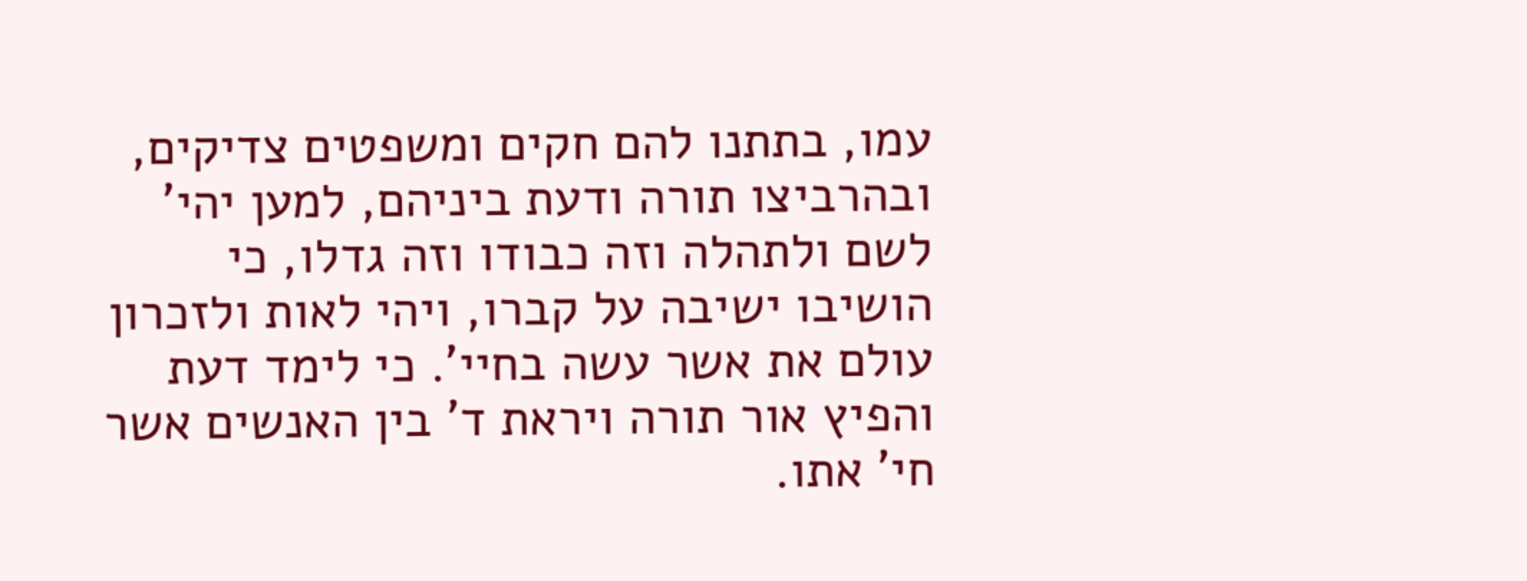עמו, בתתנו להם חקים ומשפטים צדיקים, ובהרביצו תורה ודעת ביניהם, למען יהי' לשם ולתהלה וזה כבודו וזה גדלו, כי הושיבו ישיבה על קברו, ויהי לאות ולזכרון עולם את אשר עשה בחיי'. כי לימד דעת והפיץ אור תורה ויראת ד' בין האנשים אשר חי' אתו.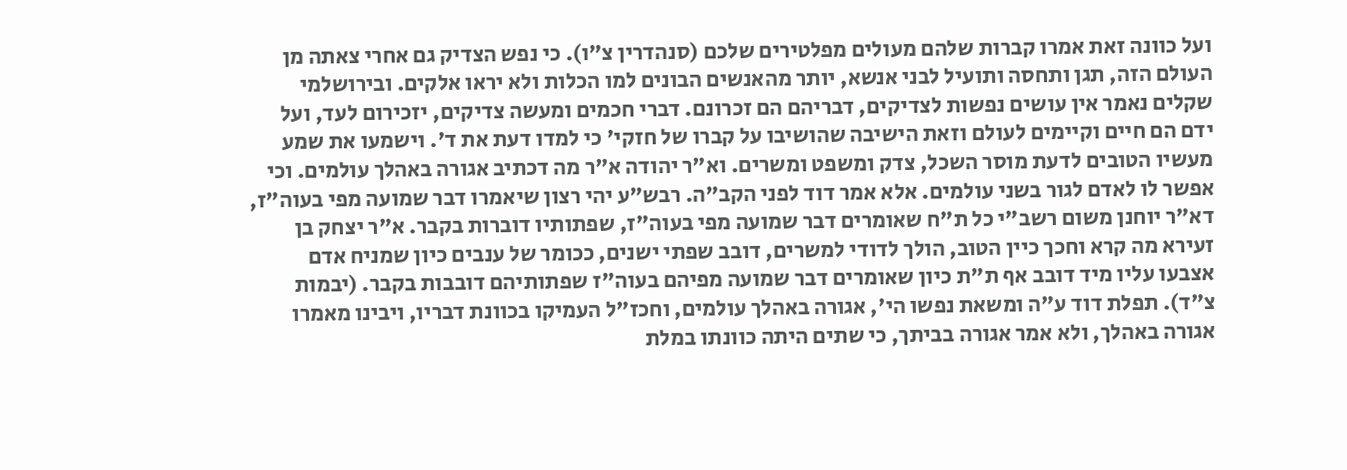ועל כוונה זאת אמרו קברות שלהם מעולים מפלטירים שלכם (סנהדרין צ"ו). כי נפש הצדיק גם אחרי צאתה מן העולם הזה, תגן ותחסה ותועיל לבני אנשא, יותר מהאנשים הבונים למו הכלות ולא יראו אלקים. ובירושלמי שקלים נאמר אין עושים נפשות לצדיקים, דבריהם הם זכרונם. דברי חכמים ומעשה צדיקים, יזכירום לעד, ועל ידם הם חיים וקיימים לעולם וזאת הישיבה שהושיבו על קברו של חזקי' כי למדו דעת את ד'. וישמעו את שמע מעשיו הטובים לדעת מוסר השכל, צדק ומשפט ומשרים. וא"ר יהודה א"ר מה דכתיב אגורה באהלך עולמים. וכי אפשר לו לאדם לגור בשני עולמים. אלא אמר דוד לפני הקב"ה. רבש"ע יהי רצון שיאמרו דבר שמועה מפי בעוה"ז, דא"ר יוחנן משום רשב"י כל ת"ח שאומרים דבר שמועה מפי בעוה"ז, שפתותיו דוברות בקבר. א"ר יצחק בן זעירא מה קרא וחכך כיין הטוב, הולך לדודי למשרים, דובב שפתי ישנים, ככומר של ענבים כיון שמניח אדם אצבעו עליו מיד דובב אף ת"ת כיון שאומרים דבר שמועה מפיהם בעוה"ז שפתותיהם דובבות בקבר. (יבמות צ"ד). תפלת דוד ע"ה ומשאת נפשו הי', אגורה באהלך עולמים, וחכז"ל העמיקו בכוונת דבריו, ויבינו מאמרו אגורה באהלך, ולא אמר אגורה בביתך, כי שתים היתה כוונתו במלת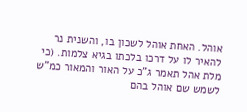אוהל. האחת אוהל לשכון בו, והשנית נר להאיר לו על דרכו בלכתו בגיא צלמות. (כי מלת אהל תאמר ג"כ על האור והמאור כמ"ש לשמש שם אוהל בהם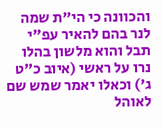והכוונה כי הי"ת שמה לנר בהם להאיר עפ"י תבל והוא מלשון בהלו נרו על ראשי (איוב כ"ט ג') וכאלו יאמר שמש שם לאוהל